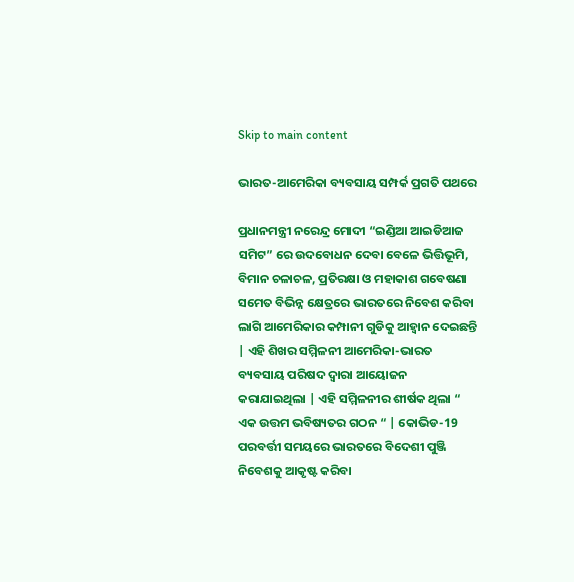Skip to main content

ଭାରତ-ଆମେରିକା ବ୍ୟବସାୟ ସମ୍ପର୍କ ପ୍ରଗତି ପଥରେ

ପ୍ରଧାନମନ୍ତ୍ରୀ ନରେନ୍ଦ୍ର ମୋଦୀ “ଇଣ୍ଡିଆ ଆଇଡିଆଜ ସମିଟ” ରେ ଉଦବୋଧନ ଦେବା ବେଳେ ଭିତ୍ତିଭୂମି, ବିମାନ ଚଳାଚଳ, ପ୍ରତିରକ୍ଷା ଓ ମହାକାଶ ଗବେଷଣା ସମେତ ବିଭିନ୍ନ କ୍ଷେତ୍ରରେ ଭାରତରେ ନିବେଶ କରିବା ଲାଗି ଆମେରିକାର କମ୍ପାନୀ ଗୁଡିକୁ ଆହ୍ଵାନ ଦେଇଛନ୍ତି | ଏହି ଶିଖର ସମ୍ମିଳନୀ ଆମେରିକା-ଭାରତ ବ୍ୟବସାୟ ପରିଷଦ ଦ୍ଵାରା ଆୟୋଜନ କରାଯାଇଥିଲା | ଏହି ସମ୍ମିଳନୀର ଶୀର୍ଷକ ଥିଲା “ ଏକ ଉତ୍ତମ ଭବିଷ୍ୟତର ଗଠନ “ | କୋଭିଡ-19 ପରବର୍ତ୍ତୀ ସମୟରେ ଭାରତରେ ବିଦେଶୀ ପୁଞ୍ଜି ନିବେଶକୁ ଆକୃଷ୍ଟ କରିବା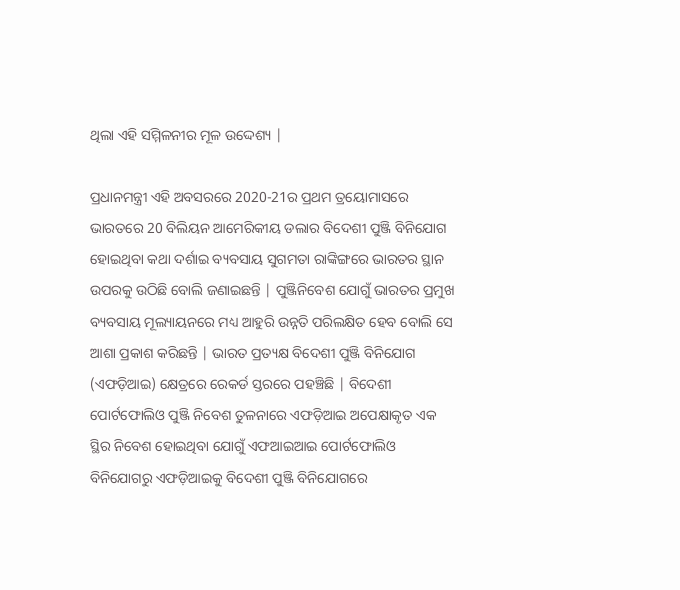ଥିଲା ଏହି ସମ୍ମିଳନୀର ମୂଳ ଉଦ୍ଦେଶ୍ୟ |

ପ୍ରଧାନମନ୍ତ୍ରୀ ଏହି ଅବସରରେ 2020-21ର ପ୍ରଥମ ତ୍ରୟୋମାସରେ ଭାରତରେ 20 ବିଲିୟନ ଆମେରିକୀୟ ଡଲାର ବିଦେଶୀ ପୁଞ୍ଜି ବିନିଯୋଗ ହୋଇଥିବା କଥା ଦର୍ଶାଇ ବ୍ୟବସାୟ ସୁଗମତା ରାଙ୍କିଙ୍ଗରେ ଭାରତର ସ୍ଥାନ ଉପରକୁ ଉଠିଛି ବୋଲି ଜଣାଇଛନ୍ତି | ପୁଞ୍ଜିନିବେଶ ଯୋଗୁଁ ଭାରତର ପ୍ରମୁଖ ବ୍ୟବସାୟ ମୂଲ୍ୟାୟନରେ ମଧ୍ୟ ଆହୁରି ଉନ୍ନତି ପରିଲକ୍ଷିତ ହେବ ବୋଲି ସେ ଆଶା ପ୍ରକାଶ କରିଛନ୍ତି | ଭାରତ ପ୍ରତ୍ୟକ୍ଷ ବିଦେଶୀ ପୁଞ୍ଜି ବିନିଯୋଗ (ଏଫଡ଼ିଆଇ) କ୍ଷେତ୍ରରେ ରେକର୍ଡ ସ୍ତରରେ ପହଞ୍ଚିଛି | ବିଦେଶୀ ପୋର୍ଟଫୋଲିଓ ପୁଞ୍ଜି ନିବେଶ ତୁଳନାରେ ଏଫଡ଼ିଆଇ ଅପେକ୍ଷାକୃତ ଏକ ସ୍ଥିର ନିବେଶ ହୋଇଥିବା ଯୋଗୁଁ ଏଫଆଇଆଇ ପୋର୍ଟଫୋଲିଓ ବିନିଯୋଗରୁ ଏଫଡ଼ିଆଇକୁ ବିଦେଶୀ ପୁଞ୍ଜି ବିନିଯୋଗରେ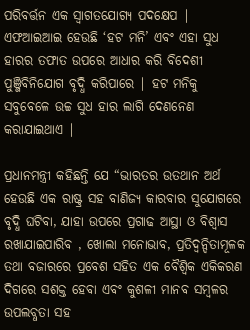ପରିବର୍ତ୍ତନ ଏକ ସ୍ବାଗତଯୋଗ୍ୟ ପଦକ୍ଷେପ | ଏଫଆଇଆଇ ହେଉଛି ‘ହଟ ମନି’ ଏବଂ ଏହା ସୁଧ ହାରର ତଫାତ ଉପରେ ଆଧାର କରି ବିଦେଶୀ ପୁଞ୍ଜିବିନିଯୋଗ ବୃଦ୍ଧି କରିପାରେ | ହଟ ମନିକୁ ସବୁବେଳେ ଉଚ୍ଚ ସୁଧ ହାର ଲାଗି ଦେଣନେଣ କରାଯାଇଥାଏ |

ପ୍ରଧାନମନ୍ତ୍ରୀ କହିଛନ୍ତି ଯେ “ଭାରତର ଉତଥାନ ଅର୍ଥ ହେଉଛି ଏକ ରାଷ୍ଟ୍ର ସହ ବାଣିଜ୍ୟ କାରବାର ସୁଯୋଗରେ ବୃଦ୍ଧି ଘଟିବା, ଯାହା ଉପରେ ପ୍ରଗାଢ ଆସ୍ଥା ଓ ବିଶ୍ଵାସ ରଖାଯାଇପାରିବ , ଖୋଲା ମନୋଭାବ, ପ୍ରତିଦ୍ୱନ୍ଦିତାମୂଳକ ତଥା ବଜାରରେ ପ୍ରବେଶ ସହିତ ଏକ ବୈଶ୍ବିକ ଏକିକରଣ ଦିଗରେ ସଶକ୍ତ ହେବା ଏବଂ କୁଶଳୀ ମାନବ ସମ୍ବଳର ଉପଲବ୍ଧତା ସହ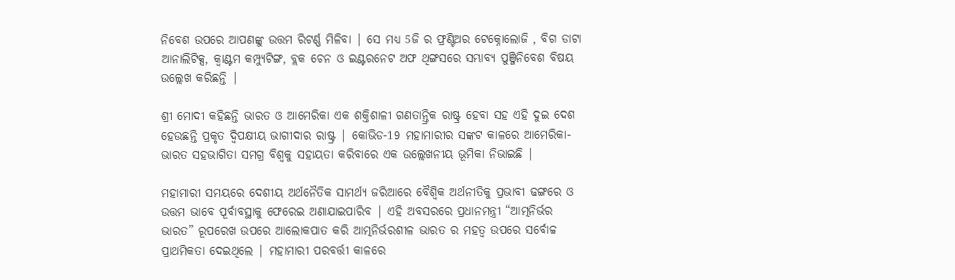ନିବେଶ ଉପରେ ଆପଣଙ୍କୁ ଉତ୍ତମ ରିଟର୍ଣ୍ଣ ମିଳିବା | ସେ ମଧ୍ୟ 5ଜି ର ଫ୍ରଣ୍ଟିଅର ଟେକ୍ନୋଲୋଜି , ବିଗ ଡାଟା ଆନାଲିଟିକ୍ସ, କ୍ଵାଣ୍ଟମ କମ୍ପ୍ୟୁଟିଙ୍ଗ, ବ୍ଲକ ଚେନ ଓ ଇଣ୍ଟରନେଟ ଅଫ ଥିଙ୍ଗସରେ ସମ୍ଭାବ୍ୟ ପୁଞ୍ଜିନିବେଶ ବିଷୟ ଉଲ୍ଲେଖ କରିଛନ୍ତି |

ଶ୍ରୀ ମୋଦୀ କହିଛନ୍ତି ଭାରତ ଓ ଆମେରିକା ଏକ ଶକ୍ତିଶାଳୀ ଗଣତାନ୍ତ୍ରିକ ରାଷ୍ଟ୍ର ହେବା ସହ ଏହି ଦୁଇ ଦେଶ ହେଉଛନ୍ତି ପ୍ରକୃତ ଦ୍ଵିପକ୍ଷୀୟ ଭାଗୀଦାର ରାଷ୍ଟ୍ର | କୋଭିଡ-19 ମହାମାରୀର ସଙ୍କଟ କାଳରେ ଆମେରିକା-ଭାରତ ସହଭାଗିତା ସମଗ୍ର ବିଶ୍ଵକୁ ସହାୟତା କରିବାରେ ଏକ ଉଲ୍ଲେଖନୀୟ ଭୂମିକା ନିଭାଇଛି |

ମହାମାରୀ ସମୟରେ ଦେଶୀୟ ଅର୍ଥନୈତିକ ସାମର୍ଥ୍ୟ ଜରିଆରେ ବୈଶ୍ଵିକ ଅର୍ଥନୀତିକୁ ପ୍ରଭାବୀ ଢଙ୍ଗରେ ଓ ଉତ୍ତମ ଭାବେ ପୂର୍ବାବସ୍ଥାକୁ ଫେରେଇ ଅଣାଯାଇପାରିବ | ଏହି ଅବସରରେ ପ୍ରଧାନମନ୍ତ୍ରୀ “ଆତ୍ମନିର୍ଭର ଭାରତ” ରୂପରେଖ ଉପରେ ଆଲୋକପାତ କରି ଆତ୍ମନିର୍ଭରଶୀଳ ଭାରତ ର ମହତ୍ଵ ଉପରେ ସର୍ବୋଚ୍ଚ ପ୍ରାଥମିକତା ଦେଇଥିଲେ | ମହାମାରୀ ପରବର୍ତ୍ତୀ କାଳରେ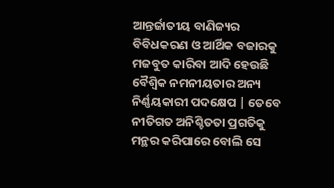ଆନ୍ତର୍ଜାତୀୟ ବାଣିଜ୍ୟର ବିବିଧକରଣ ଓ ଆର୍ଥିକ ବଜାରକୁ ମଜବୁତ କାରିବା ଆଦି ହେଉଛି ବୈଶ୍ଵିକ ନମନୀୟତାର ଅନ୍ୟ ନିର୍ଣ୍ଣୟକାରୀ ପଦକ୍ଷେପ | ତେବେ ନୀତିଗତ ଅନିଶ୍ଚିତତା ପ୍ରଗତିକୁ ମନ୍ଥର କରିପାରେ ବୋଲି ସେ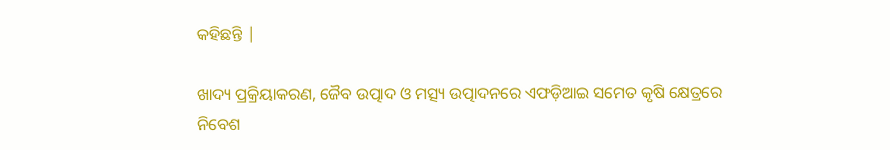କହିଛନ୍ତି |

ଖାଦ୍ୟ ପ୍ରକ୍ରିୟାକରଣ, ଜୈବ ଉତ୍ପାଦ ଓ ମତ୍ସ୍ୟ ଉତ୍ପାଦନରେ ଏଫଡ଼ିଆଇ ସମେତ କୃଷି କ୍ଷେତ୍ରରେ ନିବେଶ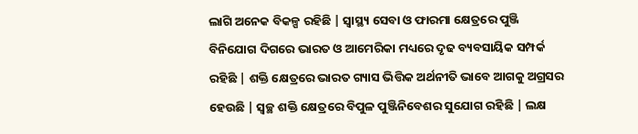ଲାଗି ଅନେକ ବିକଳ୍ପ ରହିଛି | ସ୍ୱାସ୍ଥ୍ୟ ସେବା ଓ ଫାରମା କ୍ଷେତ୍ରରେ ପୁଞ୍ଜି ବିନିଯୋଗ ଦିଗରେ ଭାରତ ଓ ଆମେରିକା ମଧ୍ୟରେ ଦୃଢ ବ୍ୟବସାୟିକ ସମ୍ପର୍କ ରହିଛି | ଶକ୍ତି କ୍ଷେତ୍ରରେ ଭାରତ ଗ୍ୟାସ ଭିତ୍ତିକ ଅର୍ଥନୀତି ଭାବେ ଆଗକୁ ଅଗ୍ରସର ହେଉଛି | ସ୍ଵଚ୍ଛ ଶକ୍ତି କ୍ଷେତ୍ରରେ ବିପୁଳ ପୁଞ୍ଜିନିବେଶର ସୁଯୋଗ ରହିଛି | ଲକ୍ଷ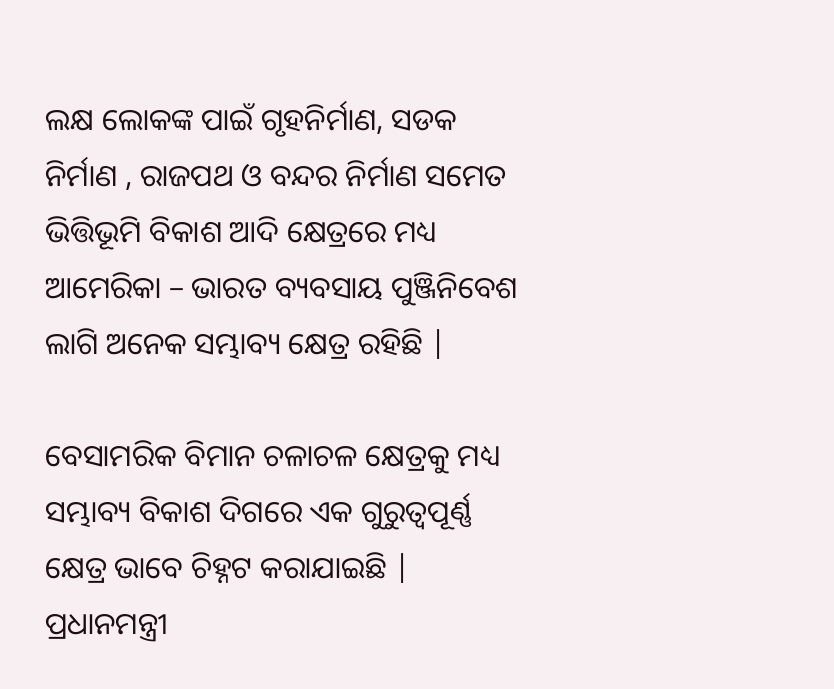ଲକ୍ଷ ଲୋକଙ୍କ ପାଇଁ ଗୃହନିର୍ମାଣ, ସଡକ ନିର୍ମାଣ , ରାଜପଥ ଓ ବନ୍ଦର ନିର୍ମାଣ ସମେତ ଭିତ୍ତିଭୂମି ବିକାଶ ଆଦି କ୍ଷେତ୍ରରେ ମଧ୍ୟ ଆମେରିକା – ଭାରତ ବ୍ୟବସାୟ ପୁଞ୍ଜିନିବେଶ ଲାଗି ଅନେକ ସମ୍ଭାବ୍ୟ କ୍ଷେତ୍ର ରହିଛି |

ବେସାମରିକ ବିମାନ ଚଳାଚଳ କ୍ଷେତ୍ରକୁ ମଧ୍ୟ ସମ୍ଭାବ୍ୟ ବିକାଶ ଦିଗରେ ଏକ ଗୁରୁତ୍ୱପୂର୍ଣ୍ଣ କ୍ଷେତ୍ର ଭାବେ ଚିହ୍ନଟ କରାଯାଇଛି | ପ୍ରଧାନମନ୍ତ୍ରୀ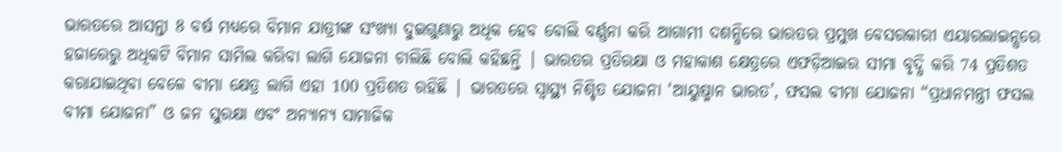ଭାରତରେ ଆସନ୍ତା 8 ବର୍ଷ ମଧ୍ୟରେ ବିମାନ ଯାତ୍ରୀଙ୍କ ସଂଖ୍ୟା ଦୁଇଗୁଣାରୁ ଅଧିକ ହେବ ବୋଲି ବର୍ଣ୍ଣନା କରି ଆଗାମୀ ଦଶନ୍ଧିରେ ଭାରତର ପ୍ରମୁଖ ବେସରକାରୀ ଏୟାରଲାଇନ୍ସରେ ହଜାରେରୁ ଅଧିକଟି ବିମାନ ସାମିଲ କରିବା ଲାଗି ଯୋଜନା ଚାଲିଛି ବୋଲି କହିଛନ୍ତି | ଭାରତର ପ୍ରତିରକ୍ଷା ଓ ମହାକାଶ କ୍ଷେତ୍ରରେ ଏଫଡ଼ିଆଇର ସୀମା ବୃଦ୍ଧି କରି 74 ପ୍ରତିଶତ କରାଯାଇଥିବା ବେଳେ ବୀମା କ୍ଷେତ୍ର ଲାଗି ଏହା 100 ପ୍ରତିଶତ ରହିଛି | ଭାରତରେ ସ୍ୱାସ୍ଥ୍ୟ ନିଶ୍ଚିତ ଯୋଜନା ‘ଆୟୁଷ୍ମାନ ଭାରତ’, ଫସଲ ବୀମା ଯୋଜନା “ପ୍ରଧାନମନ୍ତ୍ରୀ ଫସଲ ବୀମା ଯୋଜନା” ଓ ଜନ ସୁରକ୍ଷା ଏବଂ ଅନ୍ୟାନ୍ୟ ସାମାଜିକ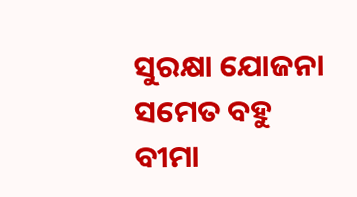ସୁରକ୍ଷା ଯୋଜନା ସମେତ ବହୁ ବୀମା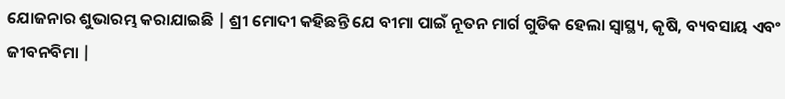ଯୋଜନାର ଶୁଭାରମ୍ଭ କରାଯାଇଛି | ଶ୍ରୀ ମୋଦୀ କହିଛନ୍ତି ଯେ ବୀମା ପାଇଁ ନୂତନ ମାର୍ଗ ଗୁଡିକ ହେଲା ସ୍ୱାସ୍ଥ୍ୟ, କୃଷି, ବ୍ୟବସାୟ ଏବଂ ଜୀବନବିମା |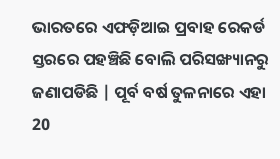ଭାରତରେ ଏଫଡ଼ିଆଇ ପ୍ରବାହ ରେକର୍ଡ ସ୍ତରରେ ପହଞ୍ଚିଛି ବୋଲି ପରିସଙ୍ଖ୍ୟାନରୁ ଜଣାପଡିଛି | ପୂର୍ବ ବର୍ଷ ତୁଳନାରେ ଏହା 20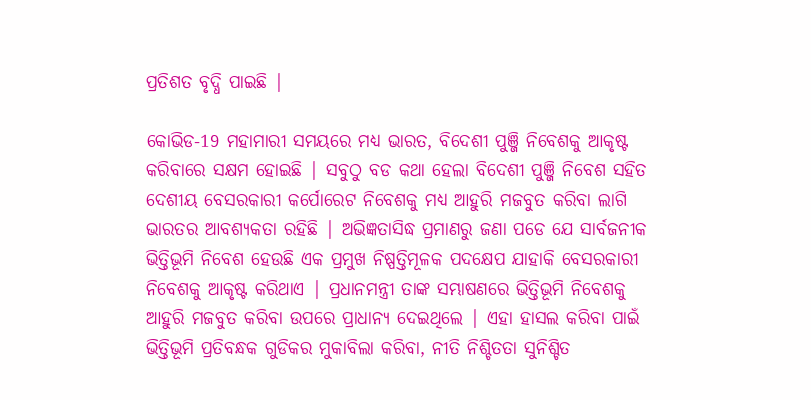ପ୍ରତିଶତ ବୃଦ୍ଧି ପାଇଛି |

କୋଭିଡ-19 ମହାମାରୀ ସମୟରେ ମଧ୍ୟ ଭାରତ, ବିଦେଶୀ ପୁଞ୍ଜି ନିବେଶକୁ ଆକୃଷ୍ଟ କରିବାରେ ସକ୍ଷମ ହୋଇଛି | ସବୁଠୁ ବଡ କଥା ହେଲା ବିଦେଶୀ ପୁଞ୍ଜି ନିବେଶ ସହିତ ଦେଶୀୟ ବେସରକାରୀ କର୍ପୋରେଟ ନିବେଶକୁ ମଧ୍ୟ ଆହୁରି ମଜବୁତ କରିବା ଲାଗି ଭାରତର ଆବଶ୍ୟକତା ରହିଛି | ଅଭିଜ୍ଞତାସିଦ୍ଧ ପ୍ରମାଣରୁ ଜଣା ପଡେ ଯେ ସାର୍ବଜନୀକ ଭିତ୍ତିଭୂମି ନିବେଶ ହେଉଛି ଏକ ପ୍ରମୁଖ ନିଷ୍ପତ୍ତିମୂଳକ ପଦକ୍ଷେପ ଯାହାକି ବେସରକାରୀ ନିବେଶକୁ ଆକୃଷ୍ଟ କରିଥାଏ | ପ୍ରଧାନମନ୍ତ୍ରୀ ତାଙ୍କ ସମ୍ଭାଷଣରେ ଭିତ୍ତିଭୂମି ନିବେଶକୁ ଆହୁରି ମଜବୁତ କରିବା ଉପରେ ପ୍ରାଧାନ୍ୟ ଦେଇଥିଲେ | ଏହା ହାସଲ କରିବା ପାଇଁ ଭିତ୍ତିଭୂମି ପ୍ରତିବନ୍ଧକ ଗୁଡିକର ମୁକାବିଲା କରିବା, ନୀତି ନିଶ୍ଚିତତା ସୁନିଶ୍ଚିତ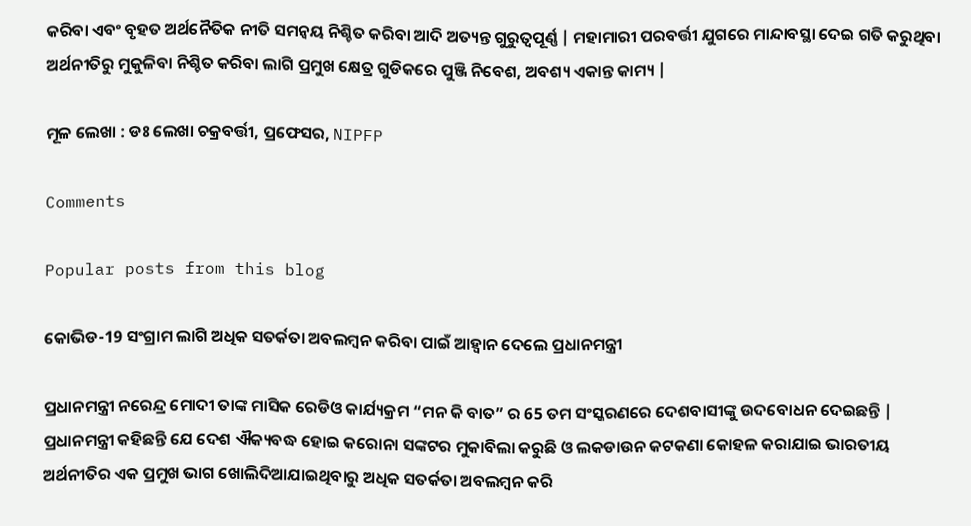କରିବା ଏବଂ ବୃହତ ଅର୍ଥନୈତିକ ନୀତି ସମନ୍ଵୟ ନିଶ୍ଚିତ କରିବା ଆଦି ଅତ୍ୟନ୍ତ ଗୁରୁତ୍ୱପୂର୍ଣ୍ଣ | ମହାମାରୀ ପରବର୍ତ୍ତୀ ଯୁଗରେ ମାନ୍ଦାବସ୍ଥା ଦେଇ ଗତି କରୁଥିବା ଅର୍ଥନୀତିରୁ ମୁକୁଳିବା ନିଶ୍ଚିତ କରିବା ଲାଗି ପ୍ରମୁଖ କ୍ଷେତ୍ର ଗୁଡିକରେ ପୁଞ୍ଜି ନିବେଶ, ଅବଶ୍ୟ ଏକାନ୍ତ କାମ୍ୟ |

ମୂଳ ଲେଖା : ଡଃ ଲେଖା ଚକ୍ରବର୍ତ୍ତୀ, ପ୍ରଫେସର, NIPFP

Comments

Popular posts from this blog

କୋଭିଡ-19 ସଂଗ୍ରାମ ଲାଗି ଅଧିକ ସତର୍କତା ଅବଲମ୍ବନ କରିବା ପାଇଁ ଆହ୍ଵାନ ଦେଲେ ପ୍ରଧାନମନ୍ତ୍ରୀ

ପ୍ରଧାନମନ୍ତ୍ରୀ ନରେନ୍ଦ୍ର ମୋଦୀ ତାଙ୍କ ମାସିକ ରେଡିଓ କାର୍ଯ୍ୟକ୍ରମ “ମନ କି ବାତ” ର 65 ତମ ସଂସ୍କରଣରେ ଦେଶବାସୀଙ୍କୁ ଉଦବୋଧନ ଦେଇଛନ୍ତି | ପ୍ରଧାନମନ୍ତ୍ରୀ କହିଛନ୍ତି ଯେ ଦେଶ ଐକ୍ୟବଦ୍ଧ ହୋଇ କରୋନା ସଙ୍କଟର ମୁକାବିଲା କରୁଛି ଓ ଲକଡାଉନ କଟକଣା କୋହଳ କରାଯାଇ ଭାରତୀୟ ଅର୍ଥନୀତିର ଏକ ପ୍ରମୁଖ ଭାଗ ଖୋଲିଦିଆଯାଇଥିବାରୁ ଅଧିକ ସତର୍କତା ଅବଲମ୍ବନ କରି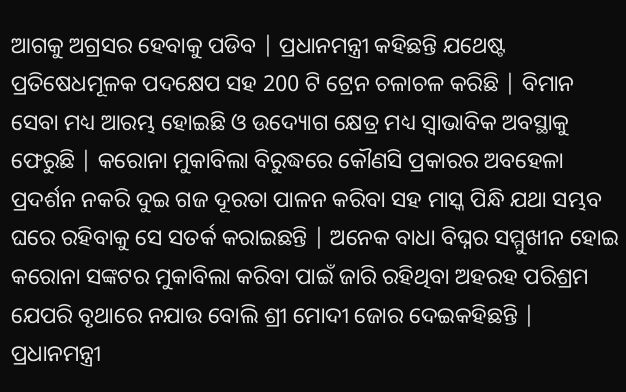ଆଗକୁ ଅଗ୍ରସର ହେବାକୁ ପଡିବ | ପ୍ରଧାନମନ୍ତ୍ରୀ କହିଛନ୍ତି ଯଥେଷ୍ଟ ପ୍ରତିଷେଧମୂଳକ ପଦକ୍ଷେପ ସହ 200 ଟି ଟ୍ରେନ ଚଳାଚଳ କରିଛି | ବିମାନ ସେବା ମଧ୍ୟ ଆରମ୍ଭ ହୋଇଛି ଓ ଉଦ୍ୟୋଗ କ୍ଷେତ୍ର ମଧ୍ୟ ସ୍ଵାଭାବିକ ଅବସ୍ଥାକୁ ଫେରୁଛି | କରୋନା ମୁକାବିଲା ବିରୁଦ୍ଧରେ କୌଣସି ପ୍ରକାରର ଅବହେଳା ପ୍ରଦର୍ଶନ ନକରି ଦୁଇ ଗଜ ଦୂରତା ପାଳନ କରିବା ସହ ମାସ୍କ ପିନ୍ଧି ଯଥା ସମ୍ଭବ ଘରେ ରହିବାକୁ ସେ ସତର୍କ କରାଇଛନ୍ତି | ଅନେକ ବାଧା ବିଘ୍ନର ସମ୍ମୁଖୀନ ହୋଇ କରୋନା ସଙ୍କଟର ମୁକାବିଲା କରିବା ପାଇଁ ଜାରି ରହିଥିବା ଅହରହ ପରିଶ୍ରମ ଯେପରି ବୃଥାରେ ନଯାଉ ବୋଲି ଶ୍ରୀ ମୋଦୀ ଜୋର ଦେଇକହିଛନ୍ତି | ପ୍ରଧାନମନ୍ତ୍ରୀ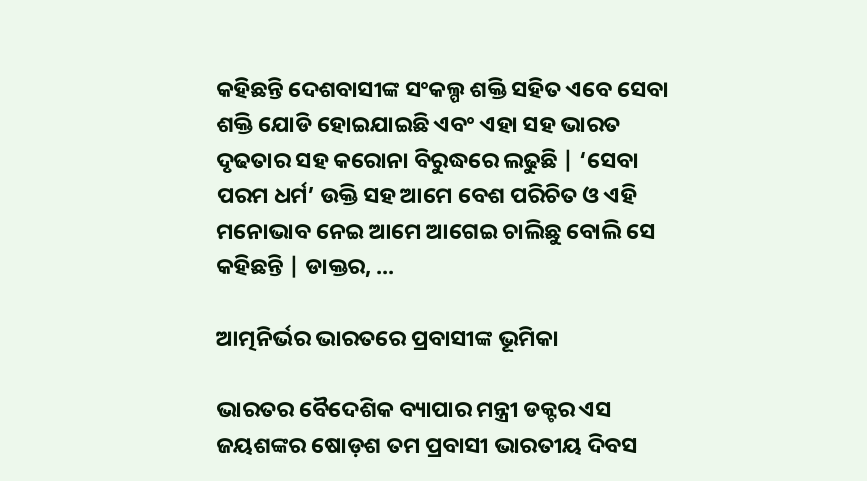କହିଛନ୍ତି ଦେଶବାସୀଙ୍କ ସଂକଲ୍ପ ଶକ୍ତି ସହିତ ଏବେ ସେବା ଶକ୍ତି ଯୋଡି ହୋଇଯାଇଛି ଏବଂ ଏହା ସହ ଭାରତ ଦୃଢତାର ସହ କରୋନା ବିରୁଦ୍ଧରେ ଲଢୁଛି | ‘ସେବା ପରମ ଧର୍ମ’ ଉକ୍ତି ସହ ଆମେ ବେଶ ପରିଚିତ ଓ ଏହି ମନୋଭାବ ନେଇ ଆମେ ଆଗେଇ ଚାଲିଛୁ ବୋଲି ସେ କହିଛନ୍ତି | ଡାକ୍ତର, ...

ଆତ୍ମନିର୍ଭର ଭାରତରେ ପ୍ରବାସୀଙ୍କ ଭୂମିକା

ଭାରତର ବୈଦେଶିକ ବ୍ୟାପାର ମନ୍ତ୍ରୀ ଡକ୍ଟର ଏସ ଜୟଶଙ୍କର ଷୋଡ଼ଶ ତମ ପ୍ରବାସୀ ଭାରତୀୟ ଦିବସ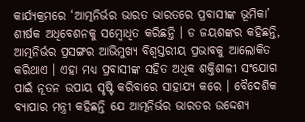କାର୍ଯ୍ୟକ୍ରମରେ ‘ଆତ୍ମନିର୍ଭର ଭାରତ ଭାରତରେ ପ୍ରବାସୀଙ୍କ ଭୂମିକା’ ଶୀର୍ଷକ ଅଧିବେଶନକୁ ସମ୍ବୋଧିତ କରିଛନ୍ତି । ଡ ଜୟଶଙ୍କର କହିଛନ୍ତି, ଆତ୍ମନିର୍ଭର ପ୍ରସଙ୍ଗର ଆଭିମୁଖ୍ୟ ବିଶ୍ୱସ୍ତରୀୟ ପ୍ରଭାବକୁ ଆଲୋକିତ କରିଥାଏ । ଏହା ମଧ୍ୟ ପ୍ରବାସୀଙ୍କ ସହିତ ଅଧିକ ଶକ୍ତିଶାଳୀ ସଂଯୋଗ ପାଇଁ ନୂତନ ଉପାୟ ସୃଷ୍ଟି କରିବାରେ ସାହାଯ୍ୟ କରେ । ବୈଦେଶିକ ବ୍ୟାପାର ମନ୍ତ୍ରୀ କହିଛନ୍ତି ଯେ ଆତ୍ମନିର୍ଭର ଭାରତର ଉଦ୍ଦେଶ୍ୟ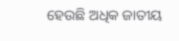ହେଉଛି ଅଧିକ ଜାତୀୟ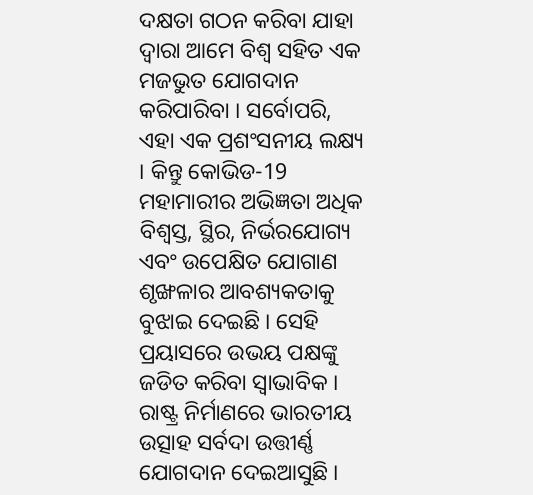ଦକ୍ଷତା ଗଠନ କରିବା ଯାହା ଦ୍ବାରା ଆମେ ବିଶ୍ୱ ସହିତ ଏକ ମଜଭୁତ ଯୋଗଦାନ କରିପାରିବା । ସର୍ବୋପରି, ଏହା ଏକ ପ୍ରଶଂସନୀୟ ଲକ୍ଷ୍ୟ । କିନ୍ତୁ କୋଭିଡ-19 ମହାମାରୀର ଅଭିଜ୍ଞତା ଅଧିକ ବିଶ୍ୱସ୍ତ, ସ୍ଥିର, ନିର୍ଭରଯୋଗ୍ୟ ଏବଂ ଉପେକ୍ଷିତ ଯୋଗାଣ ଶୃଙ୍ଖଳାର ଆବଶ୍ୟକତାକୁ ବୁଝାଇ ଦେଇଛି । ସେହି ପ୍ରୟାସରେ ଉଭୟ ପକ୍ଷଙ୍କୁ ଜଡିତ କରିବା ସ୍ୱାଭାବିକ । ରାଷ୍ଟ୍ର ନିର୍ମାଣରେ ଭାରତୀୟ ଉତ୍ସାହ ସର୍ବଦା ଉତ୍ତୀର୍ଣ୍ଣ ଯୋଗଦାନ ଦେଇଆସୁଛି ।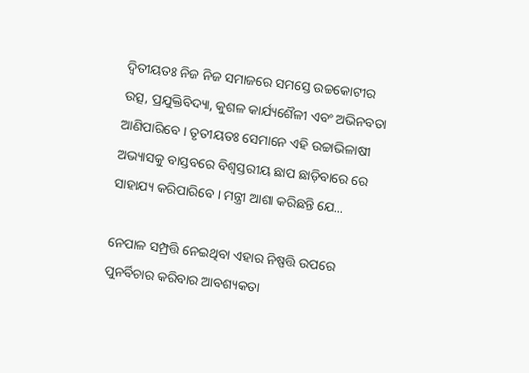ଦ୍ୱିତୀୟତଃ ନିଜ ନିଜ ସମାଜରେ ସମସ୍ତେ ଉଚ୍ଚକୋଟୀର ଉତ୍ସ, ପ୍ରଯୁକ୍ତିବିଦ୍ୟା, କୁଶଳ କାର୍ଯ୍ୟଶୈଳୀ ଏବଂ ଅଭିନବତା ଆଣିପାରିବେ । ତୃତୀୟତଃ ସେମାନେ ଏହି ଉଚ୍ଚାଭିଳାଷୀ ଅଭ୍ୟାସକୁ ବାସ୍ତବରେ ବିଶ୍ୱସ୍ତରୀୟ ଛାପ ଛାଡ଼ିବାରେ ରେ ସାହାଯ୍ୟ କରିପାରିବେ । ମନ୍ତ୍ରୀ ଆଶା କରିଛନ୍ତି ଯେ...

ନେପାଳ ସମ୍ପ୍ରତ୍ତି ନେଇଥିବା ଏହାର ନିଷ୍ପତ୍ତି ଉପରେ ପୁନର୍ବିଚାର କରିବାର ଆବଶ୍ୟକତା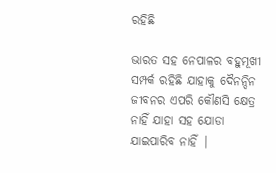ରହିଛି

ଭାରତ ସହ ନେପାଳର ବହୁମୂଖୀ ସମ୍ପର୍କ ରହିଛି ଯାହାକୁ ଦୈନନ୍ଦିନ ଜୀବନର ଏପରି କୌଣସି କ୍ଷେତ୍ର ନାହିଁ ଯାହା ସହ ଯୋଡା ଯାଇପାରିବ ନାହିଁ |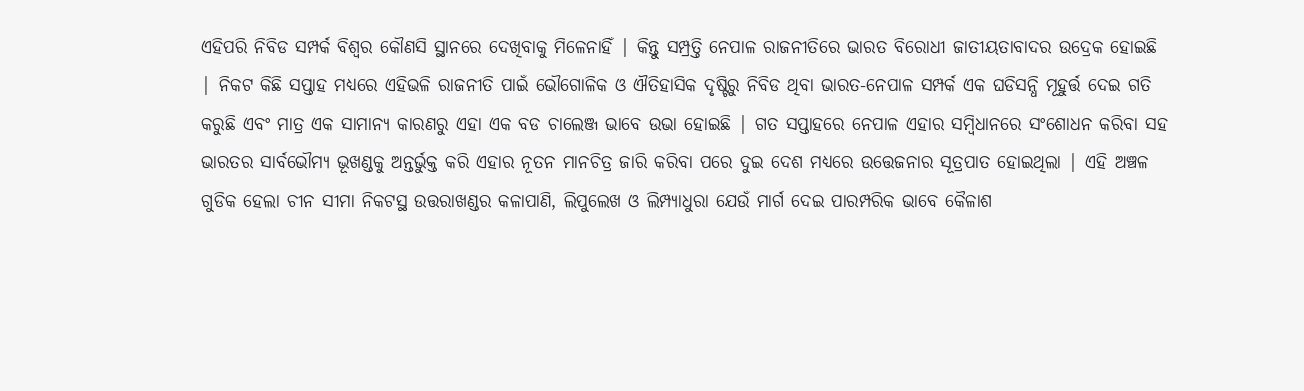ଏହିପରି ନିବିଡ ସମ୍ପର୍କ ବିଶ୍ଵର କୌଣସି ସ୍ଥାନରେ ଦେଖିବାକୁ ମିଳେନାହିଁ | କିନ୍ତୁ ସମ୍ପ୍ରତ୍ତି ନେପାଳ ରାଜନୀତିରେ ଭାରତ ବିରୋଧୀ ଜାତୀୟତାବାଦର ଉଦ୍ରେକ ହୋଇଛି | ନିକଟ କିଛି ସପ୍ତାହ ମଧ୍ୟରେ ଏହିଭଳି ରାଜନୀତି ପାଇଁ ଭୌଗୋଳିକ ଓ ଐତିହାସିକ ଦୃଷ୍ଟିରୁ ନିବିଡ ଥିବା ଭାରତ-ନେପାଳ ସମ୍ପର୍କ ଏକ ଘଡିସନ୍ଧି ମୂହୁର୍ତ୍ତ ଦେଇ ଗତି କରୁଛି ଏବଂ ମାତ୍ର ଏକ ସାମାନ୍ୟ କାରଣରୁ ଏହା ଏକ ବଡ ଚାଲେଞ୍ଜ ଭାବେ ଉଭା ହୋଇଛି | ଗତ ସପ୍ତାହରେ ନେପାଳ ଏହାର ସମ୍ବିଧାନରେ ସଂଶୋଧନ କରିବା ସହ ଭାରତର ସାର୍ବଭୌମ୍ୟ ଭୂଖଣ୍ଡକୁ ଅନ୍ତର୍ଭୁକ୍ତ କରି ଏହାର ନୂତନ ମାନଚିତ୍ର ଜାରି କରିବା ପରେ ଦୁଇ ଦେଶ ମଧ୍ୟରେ ଉତ୍ତେଜନାର ସୂତ୍ରପାତ ହୋଇଥିଲା | ଏହି ଅଞ୍ଚଳ ଗୁଡିକ ହେଲା ଚୀନ ସୀମା ନିକଟସ୍ଥ ଉତ୍ତରାଖଣ୍ଡର କଳାପାଣି, ଲିପୁଲେଖ ଓ ଲିମ୍ପ୍ୟାଧୁରା ଯେଉଁ ମାର୍ଗ ଦେଇ ପାରମ୍ପରିକ ଭାବେ କୈଳାଶ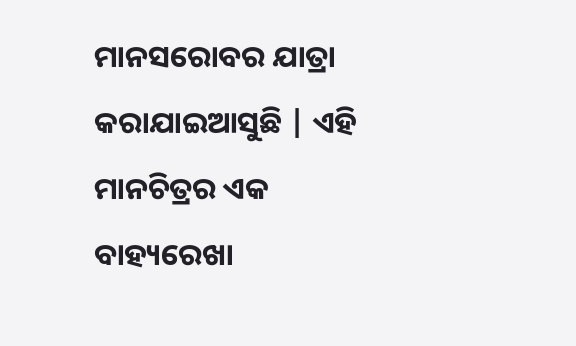ମାନସରୋବର ଯାତ୍ରା କରାଯାଇଆସୁଛି | ଏହି ମାନଚିତ୍ରର ଏକ ବାହ୍ୟରେଖା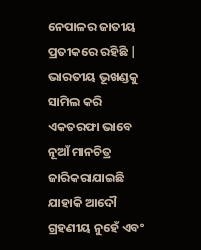ନେପାଳର ଜାତୀୟ ପ୍ରତୀକରେ ରହିଛି | ଭାରତୀୟ ଭୂଖଣ୍ଡକୁ ସାମିଲ କରି ଏକତରଫା ଭାବେ ନୂଆଁ ମାନଚିତ୍ର ଜାରିକରାଯାଇଛି ଯାହାକି ଆଦୌ ଗ୍ରହଣୀୟ ନୁହେଁ ଏବଂ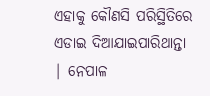ଏହାକୁ କୌଣସି ପରିସ୍ଥିତିରେ ଏଡାଇ ଦିଆଯାଇପାରିଥାନ୍ତା | ନେପାଳ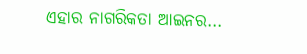ଏହାର ନାଗରିକତା ଆଇନର...